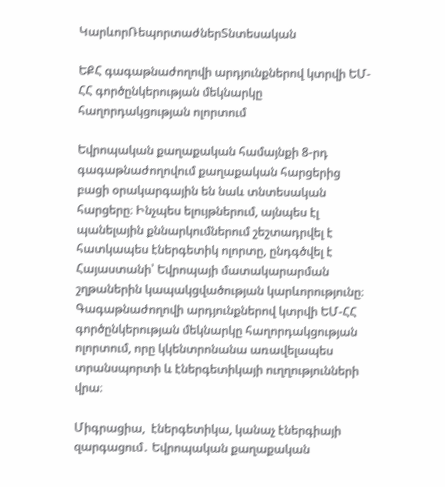ԿարևորՌեպորտաժներՏնտեսական

ԵՔՀ գագաթնաժողովի արդյունքներով կտրվի ԵՄ-ՀՀ գործընկերության մեկնարկը հաղորդակցության ոլորտում

Եվրոպական քաղաքական համայնքի 8-րդ գագաթնաժողովում քաղաքական հարցերից բացի օրակարգային են նաև տնտեսական հարցերը։ Ինչպես ելույթներում, այնպես էլ  պանելային քննարկումներում շեշտադրվել է հատկապես էներգետիկ ոլորտը, ընդգծվել է Հայաստանի՝ Եվրոպայի մատակարարման շղթաներին կապակցվածության կարևորությունը։ Գագաթնաժողովի արդյունքներով կտրվի ԵՄ-ՀՀ գործընկերության մեկնարկը հաղորդակցության ոլորտում, որը կկենտրոնանա առավելապես  տրանսպորտի և էներգետիկայի ուղղությունների վրա։

Միգրացիա,  էներգետիկա, կանաչ էներգիայի զարգացում․ Եվրոպական քաղաքական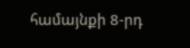համայնքի 8-րդ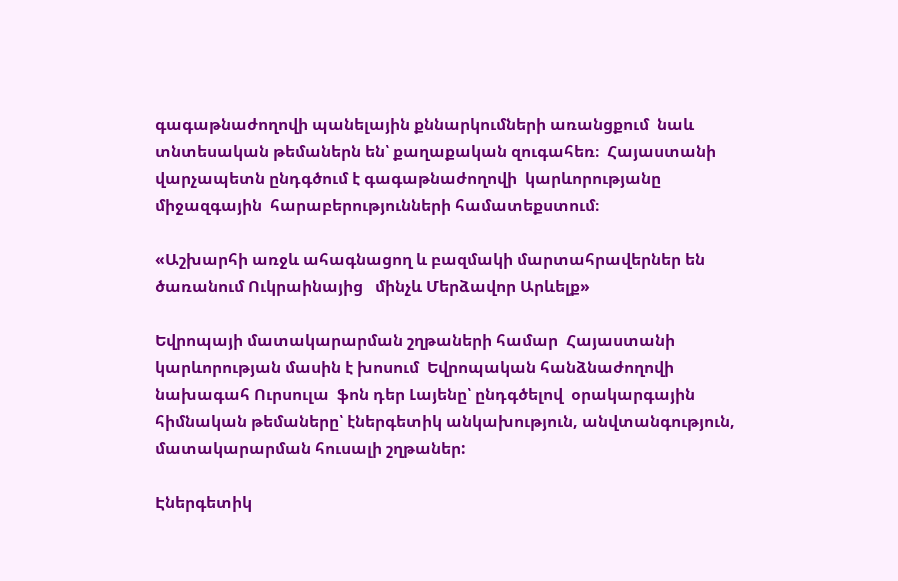գագաթնաժողովի պանելային քննարկումների առանցքում  նաև տնտեսական թեմաներն են՝ քաղաքական զուգահեռ։  Հայաստանի վարչապետն ընդգծում է գագաթնաժողովի  կարևորությանը միջազգային  հարաբերությունների համատեքստում։

«Աշխարհի առջև ահագնացող և բազմակի մարտահրավերներ են ծառանում Ուկրաինայից   մինչև Մերձավոր Արևելք»

Եվրոպայի մատակարարման շղթաների համար  Հայաստանի  կարևորության մասին է խոսում  Եվրոպական հանձնաժողովի նախագահ Ուրսուլա  ֆոն դեր Լայենը՝ ընդգծելով  օրակարգային հիմնական թեմաները՝ էներգետիկ անկախություն, անվտանգություն, մատակարարման հուսալի շղթաներ:

Էներգետիկ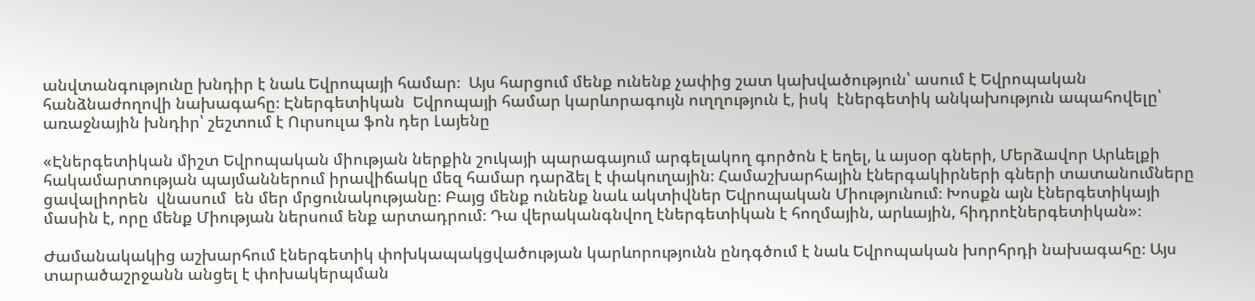անվտանգությունը խնդիր է նաև Եվրոպայի համար։  Այս հարցում մենք ունենք չափից շատ կախվածություն՝ ասում է Եվրոպական հանձնաժողովի նախագահը։ Էներգետիկան  Եվրոպայի համար կարևորագույն ուղղություն է, իսկ  էներգետիկ անկախություն ապահովելը՝ առաջնային խնդիր՝ շեշտում է Ուրսուլա ֆոն դեր Լայենը

«Էներգետիկան միշտ Եվրոպական միության ներքին շուկայի պարագայում արգելակող գործոն է եղել, և այսօր գների, Մերձավոր Արևելքի հակամարտության պայմաններում իրավիճակը մեզ համար դարձել է փակուղային։ Համաշխարհային էներգակիրների գների տատանումները ցավալիորեն  վնասում  են մեր մրցունակությանը։ Բայց մենք ունենք նաև ակտիվներ Եվրոպական Միությունում։ Խոսքն այն էներգետիկայի մասին է, որը մենք Միության ներսում ենք արտադրում։ Դա վերականգնվող էներգետիկան է հողմային, արևային, հիդրոէներգետիկան»։

Ժամանակակից աշխարհում էներգետիկ փոխկապակցվածության կարևորությունն ընդգծում է նաև Եվրոպական խորհրդի նախագահը։ Այս տարածաշրջանն անցել է փոխակերպման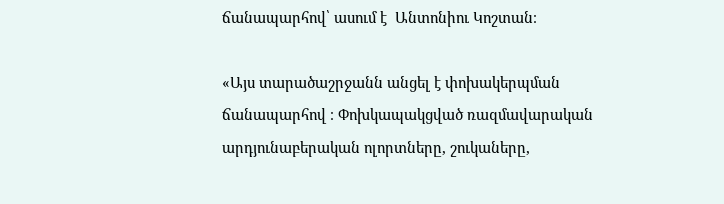ճանապարհով՝ ասում է  Անտոնիու Կոշտան։

«Այս տարածաշրջանն անցել է փոխակերպման ճանապարհով ։ Փոխկապակցված ռազմավարական արդյունաբերական ոլորտները, շուկաները,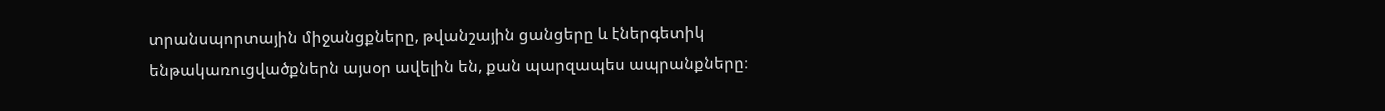տրանսպորտային միջանցքները, թվանշային ցանցերը և էներգետիկ ենթակառուցվածքներն այսօր ավելին են, քան պարզապես ապրանքները։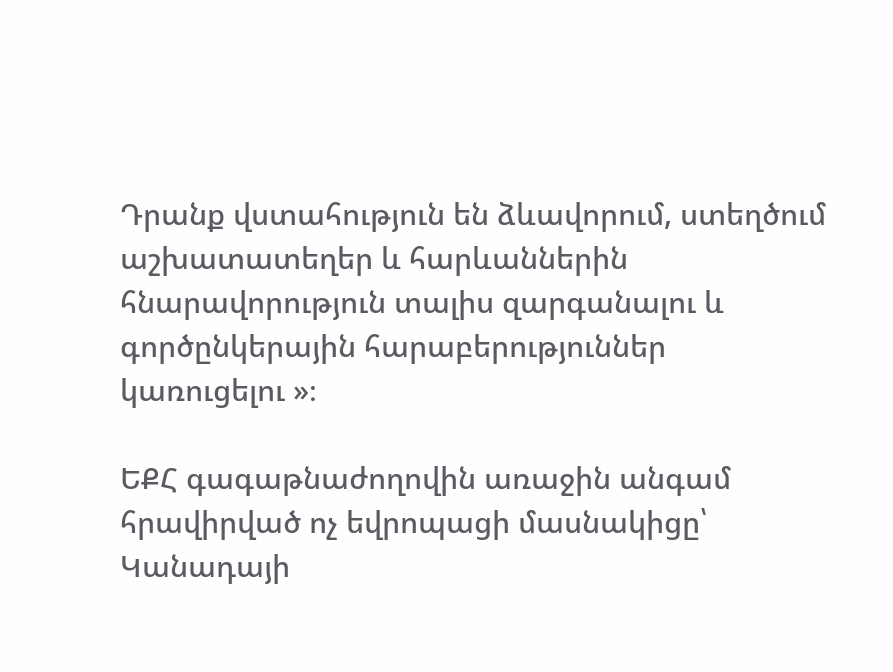Դրանք վստահություն են ձևավորում, ստեղծում աշխատատեղեր և հարևաններին հնարավորություն տալիս զարգանալու և գործընկերային հարաբերություններ կառուցելու »։

ԵՔՀ գագաթնաժողովին առաջին անգամ  հրավիրված ոչ եվրոպացի մասնակիցը՝ Կանադայի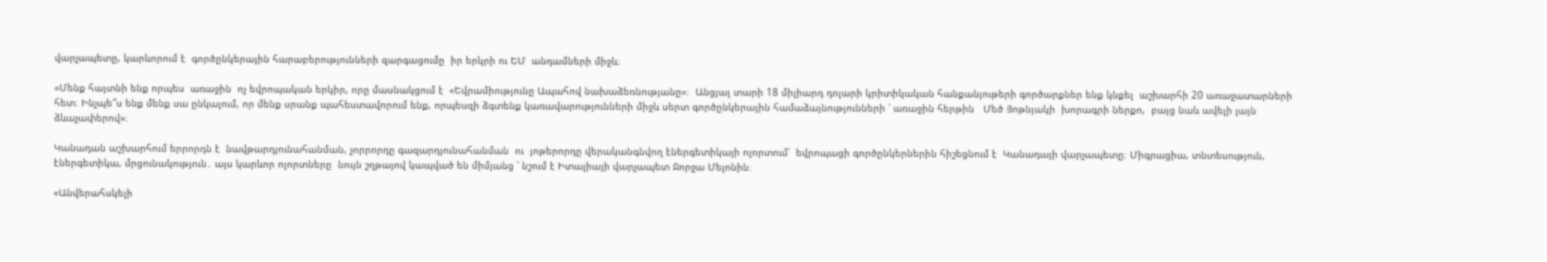վարչապետը, կարևորում է  գործընկերային հարաբերությունների զարգացումը  իր երկրի ու ԵՄ  անդամների միջև։

«Մենք հայտնի ենք որպես  առաջին  ոչ եվրոպական երկիր, որը մասնակցում է  «Եվրամիությունը Ապահով նախաձեռնությանը»։  Անցյալ տարի 18 միլիարդ դոլարի կրիտիկական հանքանյութերի գործարքներ ենք կնքել  աշխարհի 20 առաջատարների հետ։ Ինչպե՞ս ենք մենք սա ընկալում, որ մենք սրանք պահեստավորում ենք, որպեսզի ձգտենք կառավարությունների միջև սերտ գործընկերային համաձայնությունների ՝ առաջին հերթին   Մեծ Յոթնյակի  խորագրի ներքո,  բայց նաև ավելի լայն ձևաչափերով»։

Կանադան աշխարհում երրորդն է  նավթարդյունահանման, չորրորդը գազարդյունահանման  ու  յոթերորդը վերականգնվող էներգետիկայի ոլորտում՝  եվրոպացի գործընկերներին հիշեցնում է  Կանադայի վարչապետը։ Միգրացիա, տնտեսություն, էներգետիկա, մրցունակություն․ այս կարևոր ոլորտները  նույն շղթայով կապված են միմյանց ՝ նշում է Իտալիայի վարչապետ Ջորջա Մելոնին։

«Անվերահսկելի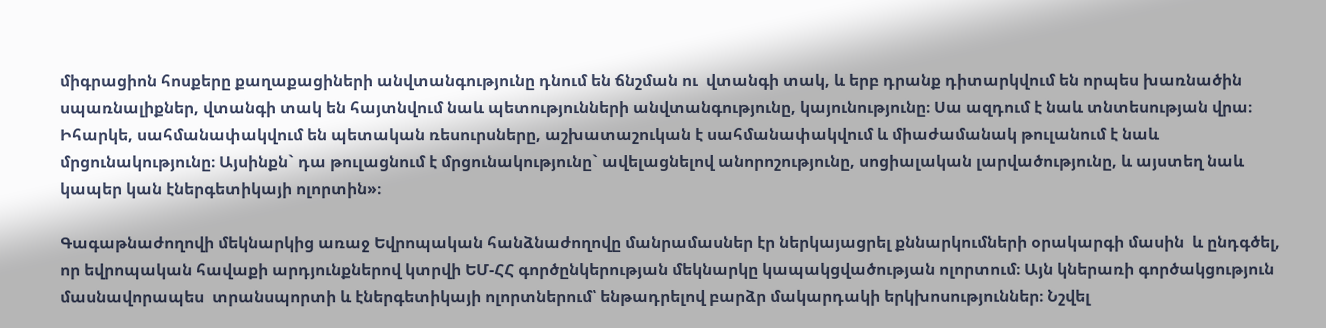միգրացիոն հոսքերը քաղաքացիների անվտանգությունը դնում են ճնշման ու  վտանգի տակ, և երբ դրանք դիտարկվում են որպես խառնածին սպառնալիքներ, վտանգի տակ են հայտնվում նաև պետությունների անվտանգությունը, կայունությունը։ Սա ազդում է նաև տնտեսության վրա։ Իհարկե, սահմանափակվում են պետական ռեսուրսները, աշխատաշուկան է սահմանափակվում և միաժամանակ թուլանում է նաև մրցունակությունը։ Այսինքն` դա թուլացնում է մրցունակությունը` ավելացնելով անորոշությունը, սոցիալական լարվածությունը, և այստեղ նաև կապեր կան էներգետիկայի ոլորտին»։

Գագաթնաժողովի մեկնարկից առաջ Եվրոպական հանձնաժողովը մանրամասներ էր ներկայացրել քննարկումների օրակարգի մասին  և ընդգծել, որ եվրոպական հավաքի արդյունքներով կտրվի ԵՄ-ՀՀ գործընկերության մեկնարկը կապակցվածության ոլորտում։ Այն կներառի գործակցություն մասնավորապես  տրանսպորտի և էներգետիկայի ոլորտներում՝ ենթադրելով բարձր մակարդակի երկխոսություններ։ Նշվել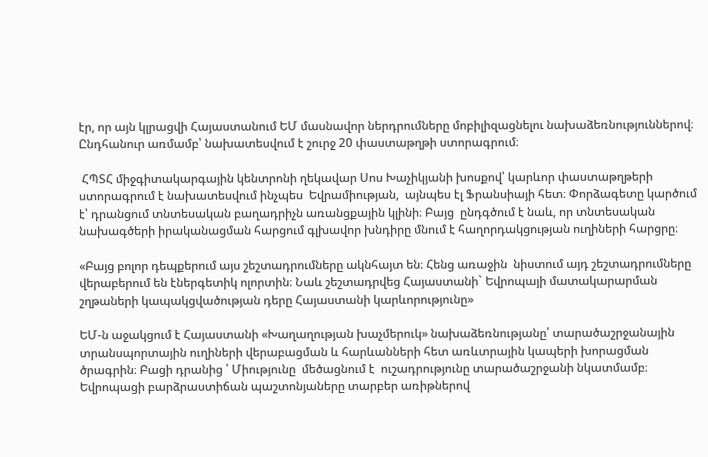էր, որ այն կլրացվի Հայաստանում ԵՄ մասնավոր ներդրումները մոբիլիզացնելու նախաձեռնություններով։ Ընդհանուր առմամբ՝ նախատեսվում է շուրջ 20 փաստաթղթի ստորագրում։

 ՀՊՏՀ միջգիտակարգային կենտրոնի ղեկավար Սոս Խաչիկյանի խոսքով՝ կարևոր փաստաթղթերի ստորագրում է նախատեսվում ինչպես  Եվրամիության,  այնպես էլ Ֆրանսիայի հետ։ Փորձագետը կարծում է՝ դրանցում տնտեսական բաղադրիչն առանցքային կլինի։ Բայց  ընդգծում է նաև, որ տնտեսական նախագծերի իրականացման հարցում գլխավոր խնդիրը մնում է հաղորդակցության ուղիների հարցրը։

«Բայց բոլոր դեպքերում այս շեշտադրումները ակնհայտ են։ Հենց առաջին  նիստում այդ շեշտադրումները վերաբերում են էներգետիկ ոլորտին։ Նաև շեշտադրվեց Հայաստանի` Եվրոպայի մատակարարման շղթաների կապակցվածության դերը Հայաստանի կարևորությունը»

ԵՄ-ն աջակցում է Հայաստանի «Խաղաղության խաչմերուկ» նախաձեռնությանը՝ տարածաշրջանային տրանսպորտային ուղիների վերաբացման և հարևանների հետ առևտրային կապերի խորացման ծրագրին։ Բացի դրանից ՝ Միությունը  մեծացնում է  ուշադրությունը տարածաշրջանի նկատմամբ։  Եվրոպացի բարձրաստիճան պաշտոնյաները տարբեր առիթներով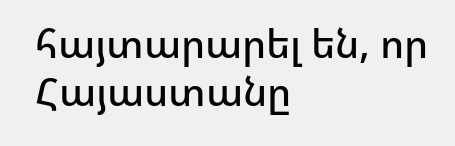հայտարարել են, որ Հայաստանը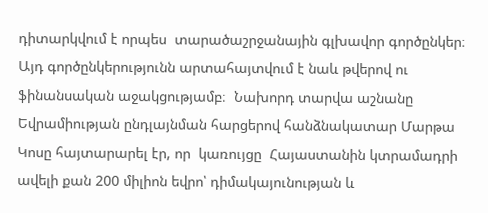դիտարկվում է որպես  տարածաշրջանային գլխավոր գործընկեր։ Այդ գործընկերությունն արտահայտվում է նաև թվերով ու ֆինանսական աջակցությամբ։  Նախորդ տարվա աշնանը Եվրամիության ընդլայնման հարցերով հանձնակատար Մարթա Կոսը հայտարարել էր, որ  կառույցը  Հայաստանին կտրամադրի ավելի քան 200 միլիոն եվրո՝ դիմակայունության և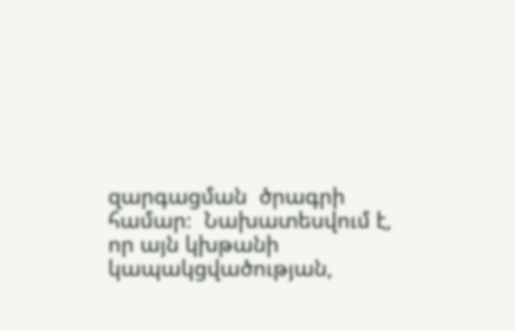զարգացման  ծրագրի համար։  Նախատեսվում է, որ այն կխթանի կապակցվածության,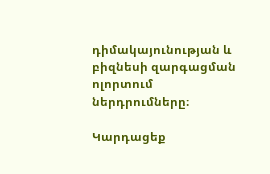դիմակայունության և բիզնեսի զարգացման ոլորտում ներդրումները։

Կարդացեք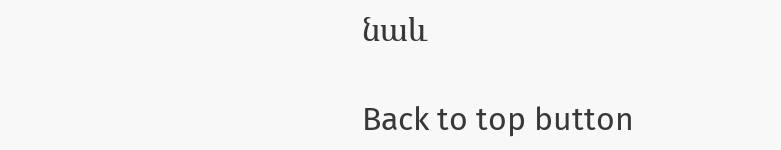նաև

Back to top button